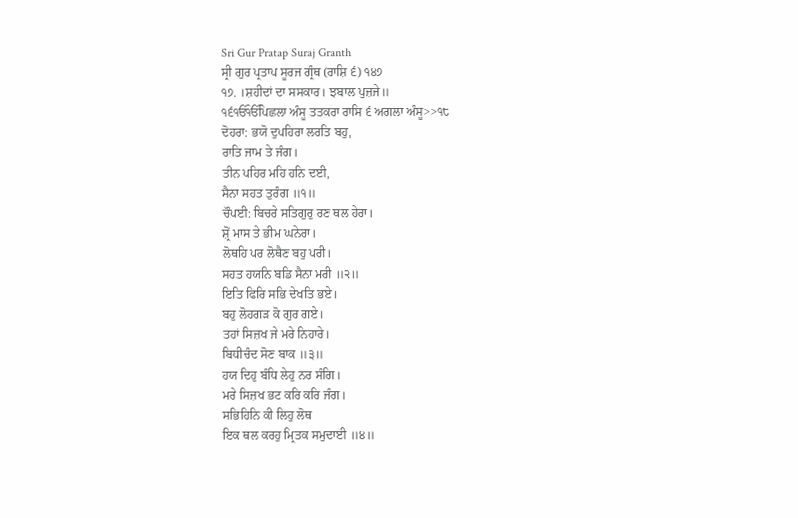Sri Gur Pratap Suraj Granth
ਸ੍ਰੀ ਗੁਰ ਪ੍ਰਤਾਪ ਸੂਰਜ ਗ੍ਰੰਥ (ਰਾਸ਼ਿ ੬) ੧੪੭
੧੭. ।ਸ਼ਹੀਦਾਂ ਦਾ ਸਸਕਾਰ। ਝਬਾਲ ਪੁਜ਼ਜੇ॥
੧੬ੴੴਪਿਛਲਾ ਅੰਸੂ ਤਤਕਰਾ ਰਾਸਿ ੬ ਅਗਲਾ ਅੰਸੂ>>੧੮
ਦੋਹਰਾ: ਭਯੋ ਦੁਪਹਿਰਾ ਲਰਤਿ ਬਹੁ,
ਰਾਤਿ ਜਾਮ ਤੇ ਜੰਗ।
ਤੀਨ ਪਹਿਰ ਮਹਿ ਹਨਿ ਦਈ,
ਸੈਨਾ ਸਹਤ ਤੁਰੰਗ ॥੧॥
ਚੌਪਈ: ਬਿਚਰੇ ਸਤਿਗੁਰੁ ਰਣ ਥਲ ਹੇਰਾ।
ਸ਼੍ਰੋਂ ਮਾਸ ਤੇ ਭੀਮ ਘਨੇਰਾ।
ਲੋਥਹਿ ਪਰ ਲੋਥੈਣ ਬਹੁ ਪਰੀ।
ਸਹਤ ਹਯਨਿ ਬਡਿ ਸੈਨਾ ਮਰੀ ॥੨॥
ਇਤਿ ਫਿਰਿ ਸਭਿ ਦੇਖਤਿ ਭਏ।
ਬਹੁ ਲੋਹਗੜ ਕੋ ਗੁਰ ਗਏ।
ਤਹਾਂ ਸਿਜ਼ਖ ਜੇ ਮਰੇ ਨਿਹਾਰੇ।
ਬਿਧੀਚੰਦ ਸੋਣ ਬਾਕ ॥੩॥
ਹਯ ਦਿਹੁ ਬੰਧਿ ਲੇਹੁ ਨਰ ਸੰਗਿ।
ਮਰੇ ਸਿਜ਼ਖ ਭਟ ਕਰਿ ਕਰਿ ਜੰਗ।
ਸਭਿਹਿਨਿ ਕੀ ਲਿਹੁ ਲੋਥ
ਇਕ ਥਲ ਕਰਹੁ ਮ੍ਰਿਤਕ ਸਮੁਦਾਈ ॥੪॥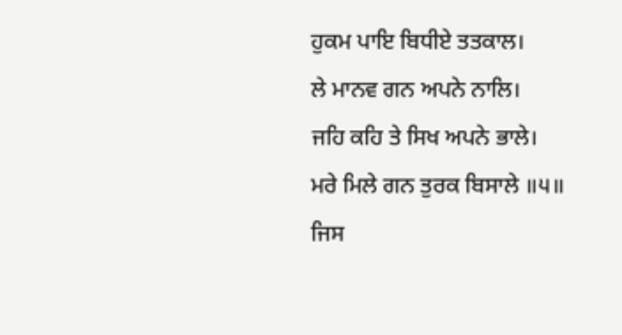ਹੁਕਮ ਪਾਇ ਬਿਧੀਏ ਤਤਕਾਲ।
ਲੇ ਮਾਨਵ ਗਨ ਅਪਨੇ ਨਾਲਿ।
ਜਹਿ ਕਹਿ ਤੇ ਸਿਖ ਅਪਨੇ ਭਾਲੇ।
ਮਰੇ ਮਿਲੇ ਗਨ ਤੁਰਕ ਬਿਸਾਲੇ ॥੫॥
ਜਿਸ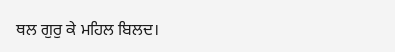ਥਲ ਗੁਰੁ ਕੇ ਮਹਿਲ ਬਿਲਦ।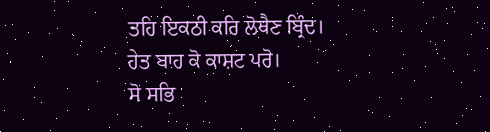ਤਹਿ ਇਕਠੀ ਕਰਿ ਲੋਥੈਣ ਬ੍ਰਿੰਦ।
ਹੇਤ ਬਾਹ ਕੋ ਕਾਸ਼ਟ ਪਰੋ।
ਸੋ ਸਭਿ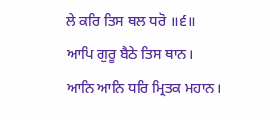ਲੇ ਕਰਿ ਤਿਸ ਥਲ ਧਰੋ ॥੬॥
ਆਪਿ ਗੁਰੂ ਬੈਠੇ ਤਿਸ ਥਾਨ।
ਆਨਿ ਆਨਿ ਧਰਿ ਮ੍ਰਿਤਕ ਮਹਾਨ।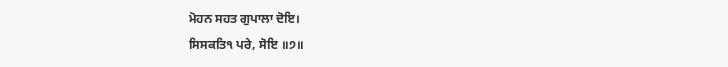ਮੋਹਨ ਸਹਤ ਗੁਪਾਲਾ ਦੋਇ।
ਸਿਸਕਤਿ੧ ਪਰੇ, ਸੋਇ ॥੭॥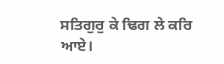ਸਤਿਗੁਰੁ ਕੇ ਢਿਗ ਲੇ ਕਰਿ ਆਏ।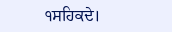੧ਸਹਿਕਦੇ।